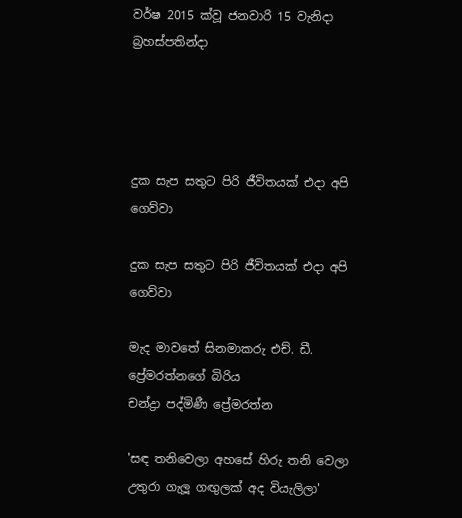වර්ෂ 2015 ක්වූ ජනවාරි 15 වැනිදා බ්‍රහස්පතින්දා




දුක සැප සතුට පිරි ජීවිතයක් එදා අපි ගෙව්වා

දුක සැප සතුට පිරි ජීවිතයක් එදා අපි ගෙව්වා

මැද මාවතේ සිනමාකරු එච්. ඩී. ප්‍රේමරත්නගේ බිරිය
චන්ද්‍රා පද්මිණී ප්‍රේමරත්න

'සඳ තනිවෙලා අහසේ හිරු තනි වෙලා
උතුරා ගැලූ ගඟුලක් අද වියැලිලා'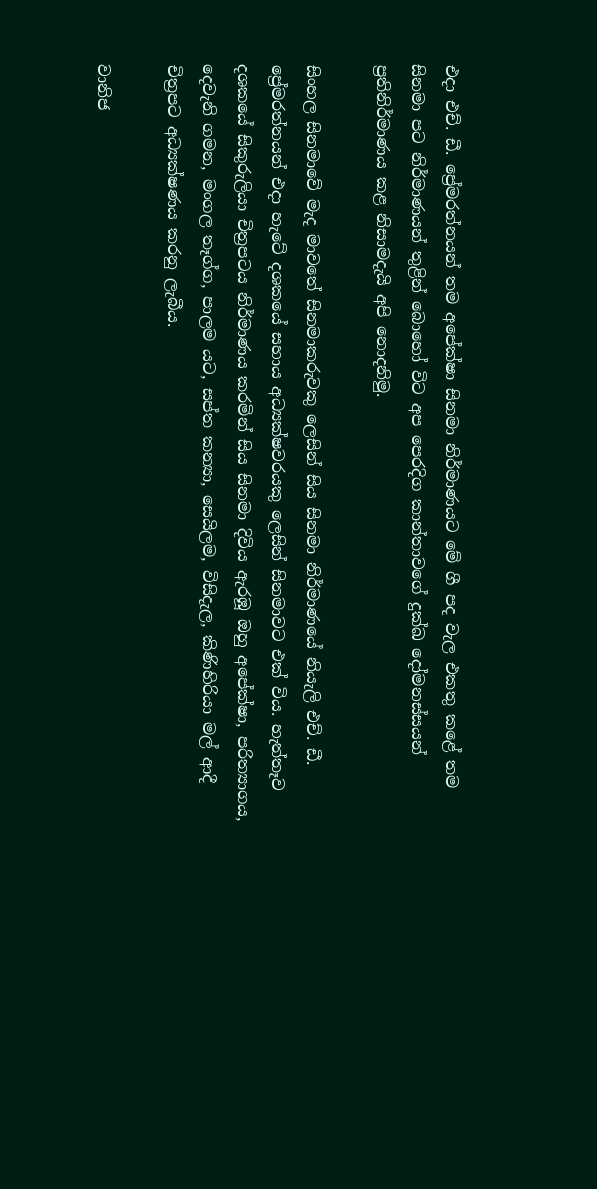එදා එච්. ඩී. ප්‍රේමරත්නයන් තම අපේක්ෂා සිනමා නිර්මාණයට මේ ගී පද වැල එකතු කළේ තම සිනමා පට නිර්මාණයන් තුළින් බොහෝ විට අප පෙරදිග කාන්තාවගේ දුක්ඛ දෝමනස්සයන් ප්‍රතිනිර්මාණය කළ නිසාමදැයි අපි නොදනිමු.

සිංහල සිනමාවේ මැද මාවතේ සිනමාකරුවකු ලෙසින් සිය සිනමා නිර්මාණයේ නියැලි එච්. ඩී. ප්‍රේමරත්නයන් එදා හැටේ දශකයේ සහාය අධ්‍යක්ෂවරයකු ලෙසින් සිනමාවට එක් විය. හැත්තෑව දශකයේ සිකුරුලියා චිත්‍රපටය නිර්මාණය කරමින් සිය සිනමා දිවිය ඇරඹූ ඔහු අපේක්ෂා, පරිත්‍යාගය, දෙවැනි ගමන, මංගල තෑග්ග, පාලම යට, සප්ත කන්‍යා, සෙයිලම, විසිදැල, කිණිහිරියා මල් ආදී චිත්‍රපට අධ්‍යක්ෂණය කරනු ලැබීය.

වානිජ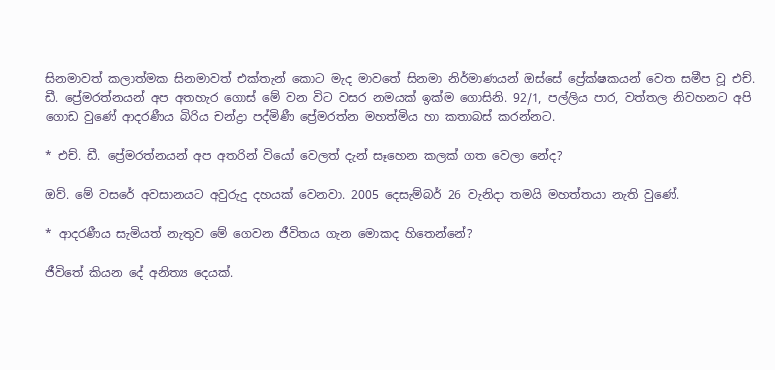සිනමාවත් කලාත්මක සිනමාවත් එක්තැන් කොට මැද මාවතේ සිනමා නිර්මාණයන් ඔස්සේ ප්‍රේක්ෂකයන් වෙත සමීප වූ එච්. ඩී. ප්‍රේමරත්නයන් අප අතහැර ගොස් මේ වන විට වසර නමයක් ඉක්ම ගොසිනි. 92/1, පල්ලිය පාර, වත්තල නිවහනට අපි ගොඩ වුණේ ආදරණීය බිරිය චන්ද්‍රා පද්මිණී ප්‍රේමරත්න මහත්මිය හා කතාබස් කරන්නට.

* එච්. ඩී. ප්‍රේමරත්නයන් අප අතරින් වියෝ වෙලත් දැන් සෑහෙන කලක් ගත වෙලා නේද?

ඔව්. මේ වසරේ අවසානයට අවුරුදු දහයක් වෙනවා. 2005 දෙසැම්බර් 26 වැනිදා තමයි මහත්තයා නැති වුණේ.

* ආදරණීය සැමියත් නැතුව මේ ගෙවන ජීවිතය ගැන මොකද හිතෙන්නේ?

ජීවිතේ කියන දේ අනිත්‍ය දෙයක්.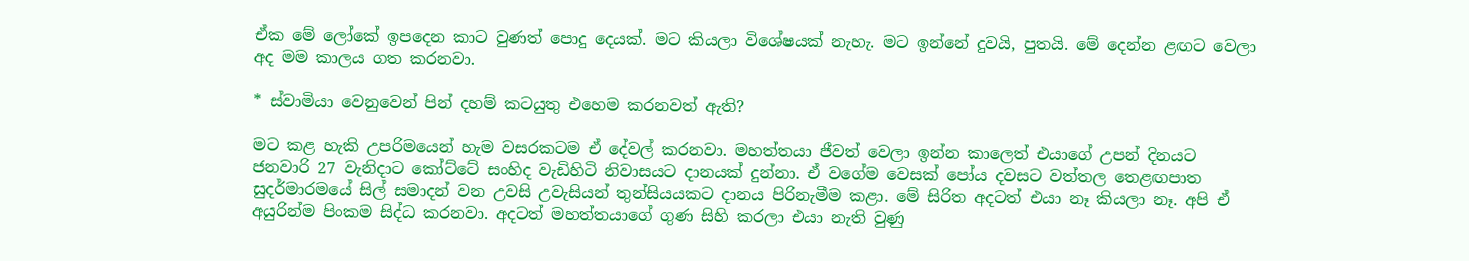ඒක මේ ලෝකේ ඉපදෙන කාට වුණත් පොදු දෙයක්. මට කියලා විශේෂයක් නැහැ. මට ඉන්නේ දුවයි, පුතයි. මේ දෙන්න ළඟට වෙලා අද මම කාලය ගත කරනවා.

* ස්වාමියා වෙනුවෙන් පින් දහම් කටයුතු එහෙම කරනවත් ඇති?

මට කළ හැකි උපරිමයෙන් හැම වසරකටම ඒ දේවල් කරනවා. මහත්තයා ජීවත් වෙලා ඉන්න කාලෙත් එයාගේ උපන් දිනයට ජනවාරි 27 වැනිදාට කෝට්ටේ සංහිද වැඩිහිටි නිවාසයට දානයක් දුන්නා. ඒ වගේම වෙසක් පෝය දවසට වත්තල තෙළඟපාත සුදර්මාරමයේ සිල් සමාදන් වන උවසි උවැසියන් තුන්සියයකට දානය පිරිනැමීම කළා. මේ සිරිත අදටත් එයා නෑ කියලා නෑ. අපි ඒ අයුරින්ම පිංකම සිද්ධ කරනවා. අදටත් මහත්තයාගේ ගුණ සිහි කරලා එයා නැති වුණු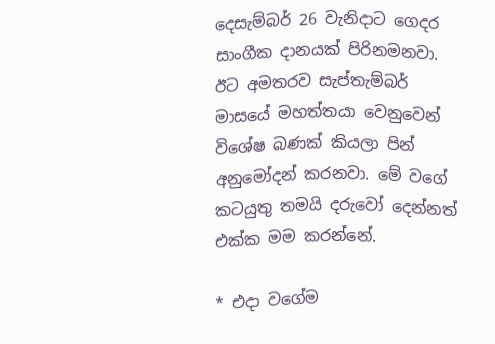දෙසැම්බර් 26 වැනිදාට ගෙදර සාංගීක දානයක් පිරිනමනවා. ඊට අමතරව සැප්තැම්බර් මාසයේ මහත්තයා වෙනුවෙන් විශේෂ බණක් කියලා පින් අනුමෝදන් කරනවා. මේ වගේ කටයුතු තමයි දරුවෝ දෙන්නත් එක්ක මම කරන්නේ.

* එදා වගේම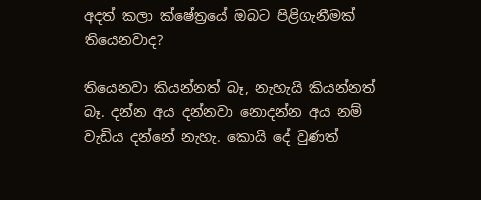අදත් කලා ක්ෂේත්‍රයේ ඔබට පිළිගැනීමක් තියෙනවාද?

තියෙනවා කියන්නත් බෑ, නැහැයි කියන්නත් බෑ. දන්න අය දන්නවා නොදන්න අය නම් වැඩිය දන්නේ නැහැ. කොයි දේ වුණත්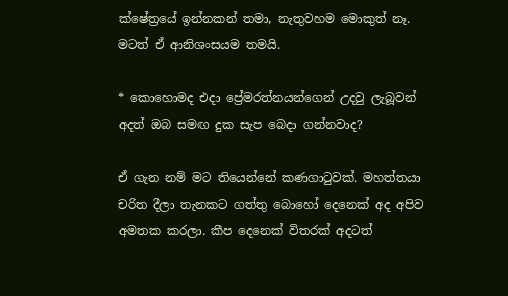ක්ෂේත්‍රයේ ඉන්නකන් තමා, නැතුවහම මොකුත් නෑ. මටත් ඒ ආනිශංසයම තමයි.

* කොහොමද එදා ප්‍රේමරත්නයන්ගෙන් උදවු ලැබූවන් අදත් ඔබ සමඟ දුක සැප බෙදා ගන්නවාද?

ඒ ගැන නම් මට තියෙන්නේ කණගාටුවක්. මහත්තයා චරිත දීලා තැනකට ගත්තු බොහෝ දෙනෙක් අද අපිව අමතක කරලා. කීප දෙනෙක් විතරක් අදටත්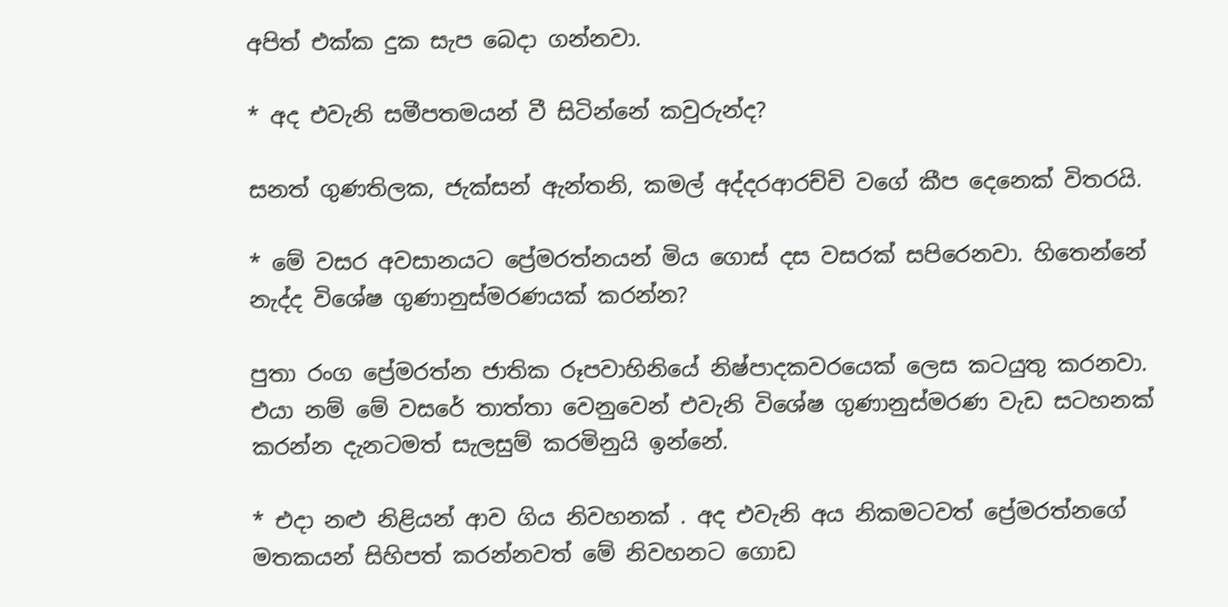අපිත් එක්ක දුක සැප බෙදා ගන්නවා.

* අද එවැනි සමීපතමයන් වී සිටින්නේ කවුරුන්ද?

සනත් ගුණතිලක, ජැක්සන් ඇන්තනි, කමල් අද්දරආරච්චි වගේ කීප දෙනෙක් විතරයි.

* මේ වසර අවසානයට ප්‍රේමරත්නයන් මිය ගොස් දස වසරක් සපිරෙනවා. හිතෙන්නේ නැද්ද විශේෂ ගුණානුස්මරණයක් කරන්න?

පුතා රංග ප්‍රේමරත්න ජාතික රූපවාහිනියේ නිෂ්පාදකවරයෙක් ලෙස කටයුතු කරනවා. එයා නම් මේ වසරේ තාත්තා වෙනුවෙන් එවැනි විශේෂ ගුණානුස්මරණ වැඩ සටහනක් කරන්න දැනටමත් සැලසුම් කරමිනුයි ඉන්නේ.

* එදා නළු නිළියන් ආව ගිය නිවහනක් . අද එවැනි අය නිකමටවත් ප්‍රේමරත්නගේ මතකයන් සිහිපත් කරන්නවත් මේ නිවහනට ගොඩ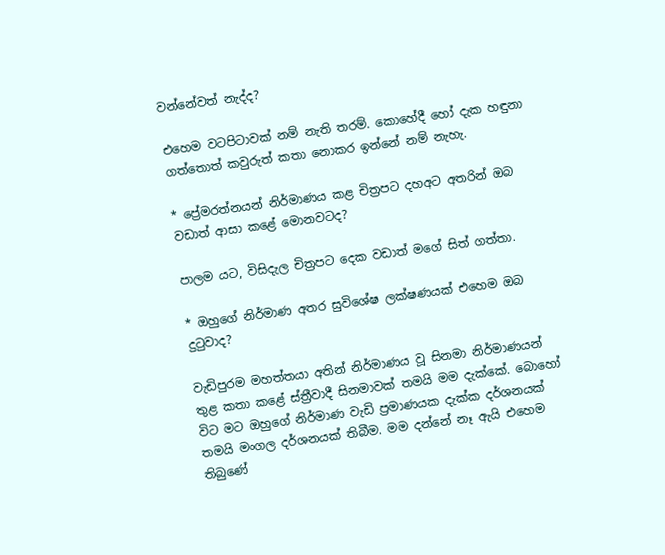වන්නේවත් නැද්ද?

එහෙම වටපිටාවක් නම් නැති තරම්. කොහේදී හෝ දැක හඳුනා ගත්තොත් කවුරුත් කතා නොකර ඉන්නේ නම් නැහැ.

* ප්‍රේමරත්නයන් නිර්මාණය කළ චිත්‍රපට දහඅට අතරින් ඔබ වඩාත් ආසා කළේ මොනවටද?

පාලම යට, විසිදැල චිත්‍රපට දෙක වඩාත් මගේ සිත් ගත්තා.

* ඔහුගේ නිර්මාණ අතර සුවිශේෂ ලක්ෂණයක් එහෙම ඔබ දුටුවාද?

වැඩිපුරම මහත්තයා අතින් නිර්මාණය වූ සිනමා නිර්මාණයන් තුළ කතා කළේ ස්ත්‍රීවාදී සිනමාවක් තමයි මම දැක්කේ. බොහෝ විට මට ඔහුගේ නිර්මාණ වැඩි ප්‍රමාණයක දැක්ක දර්ශනයක් තමයි මංගල දර්ශනයක් තිබීම. මම දන්නේ නෑ ඇයි එහෙම තිබුණේ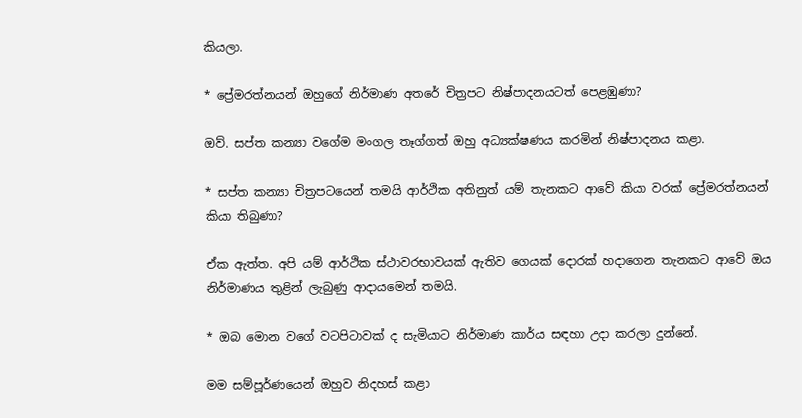කියලා.

* ප්‍රේමරත්නයන් ඔහුගේ නිර්මාණ අතරේ චිත්‍රපට නිෂ්පාදනයටත් පෙළඹුණා?

ඔව්. සප්ත කන්‍යා වගේම මංගල තෑග්ගත් ඔහු අධ්‍යක්ෂණය කරමින් නිෂ්පාදනය කළා.

* සප්ත කන්‍යා චිත්‍රපටයෙන් තමයි ආර්ථික අතිනුත් යම් තැනකට ආවේ කියා වරක් ප්‍රේමරත්නයන් කියා තිබුණා?

ඒක ඇත්ත. අපි යම් ආර්ථික ස්ථාවරභාවයක් ඇතිව ගෙයක් දොරක් හදාගෙන තැනකට ආවේ ඔය නිර්මාණය තුළින් ලැබුණු ආදායමෙන් තමයි.

* ඔබ මොන වගේ වටපිටාවක් ද සැමියාට නිර්මාණ කාර්ය සඳහා උදා කරලා දුන්නේ.

මම සම්පූර්ණයෙන් ඔහුව නිදහස් කළා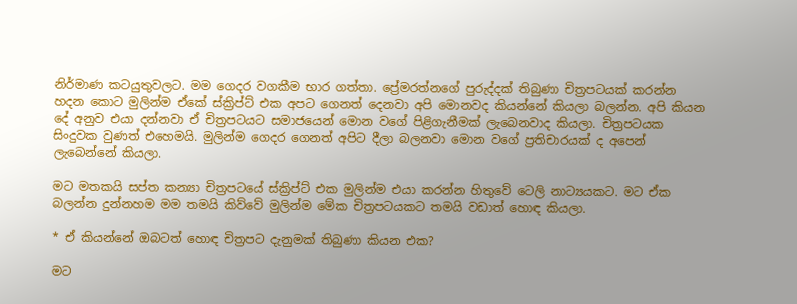නිර්මාණ කටයුතුවලට. මම ගෙදර වගකීම භාර ගත්තා. ප්‍රේමරත්නගේ පුරුද්දක් තිබුණා චිත්‍රපටයක් කරන්න හදන කොට මුලින්ම ඒකේ ස්ක්‍රිප්ට් එක අපට ගෙනත් දෙනවා අපි මොනවද කියන්නේ කියලා බලන්න. අපි කියන දේ අනුව එයා දන්නවා ඒ චිත්‍රපටයට සමාජයෙන් මොන වගේ පිළිගැනීමක් ලැබෙනවාද කියලා. චිත්‍රපටයක සිංදුවක වුණත් එහෙමයි. මුලින්ම ගෙදර ගෙනත් අපිට දීලා බලනවා මොන වගේ ප්‍රතිචාරයක් ද අපෙන් ලැබෙන්නේ කියලා.

මට මතකයි සප්ත කන්‍යා චිත්‍රපටයේ ස්ක්‍රිප්ට් එක මුලින්ම එයා කරන්න හිතුවේ ටෙලි නාට්‍යයකට. මට ඒක බලන්න දුන්නහම මම තමයි කිව්වේ මුලින්ම මේක චිත්‍රපටයකට තමයි වඩාත් හොඳ කියලා.

* ඒ කියන්නේ ඔබටත් හොඳ චිත්‍රපට දැනුමක් තිබුණා කියන එක?

මට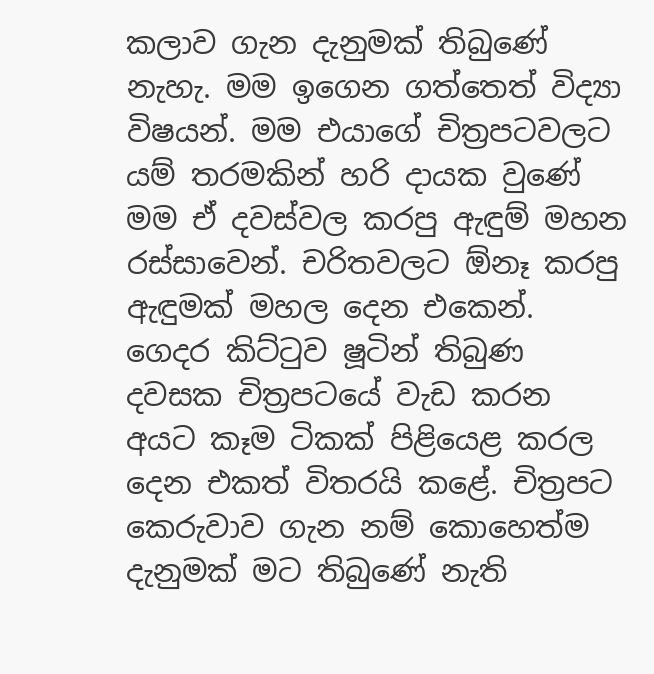කලාව ගැන දැනුමක් තිබුණේ නැහැ. මම ඉගෙන ගත්තෙත් විද්‍යා විෂයන්. මම එයාගේ චිත්‍රපටවලට යම් තරමකින් හරි දායක වුණේ මම ඒ දවස්වල කරපු ඇඳුම් මහන රස්සාවෙන්. චරිතවලට ඕනෑ කරපු ඇඳුමක් මහල දෙන එකෙන්. ගෙදර කිට්ටුව ෂූටින් තිබුණ දවසක චිත්‍රපටයේ වැඩ කරන අයට කෑම ටිකක් පිළියෙළ කරල දෙන එකත් විතරයි කළේ. චිත්‍රපට කෙරුවාව ගැන නම් කොහෙත්ම දැනුමක් මට තිබුණේ නැති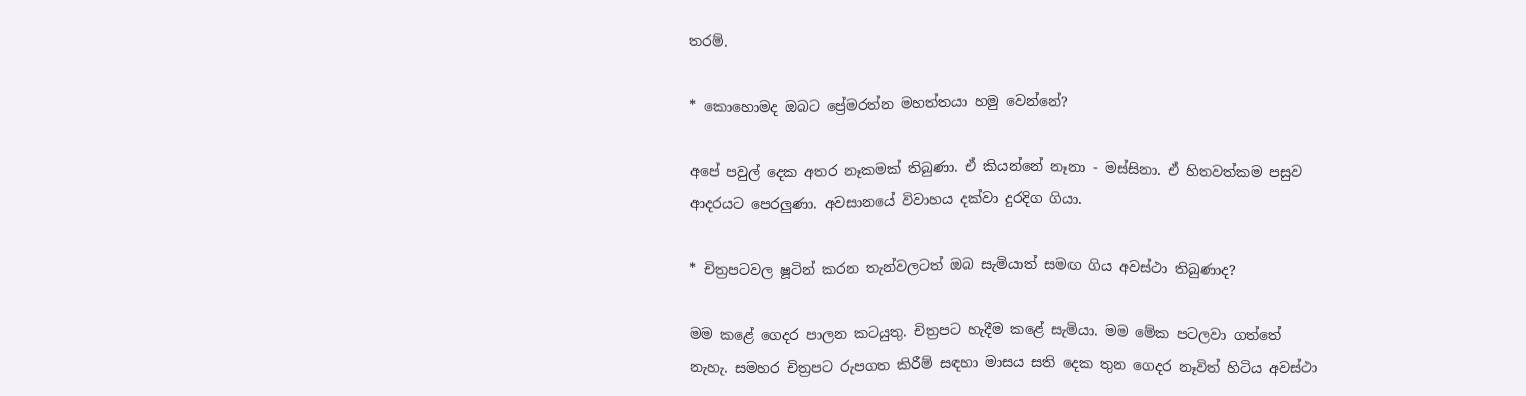තරම්.

* කොහොමද ඔබට ප්‍රේමරත්න මහත්තයා හමු වෙන්නේ?

අපේ පවුල් දෙක අතර නෑකමක් තිබුණා. ඒ කියන්නේ නෑනා - මස්සිනා. ඒ හිතවත්කම පසුව ආදරයට පෙරලුණා. අවසානයේ විවාහය දක්වා දුරදිග ගියා.

* චිත්‍රපටවල ෂූටින් කරන තැන්වලටත් ඔබ සැමියාත් සමඟ ගිය අවස්ථා තිබුණාද?

මම කළේ ගෙදර පාලන කටයුතු. චිත්‍රපට හැදීම කළේ සැමියා. මම මේක පටලවා ගත්තේ නැහැ. සමහර චිත්‍රපට රුපගත කිරීම් සඳහා මාසය සති දෙක තුන ගෙදර නෑවිත් හිටිය අවස්ථා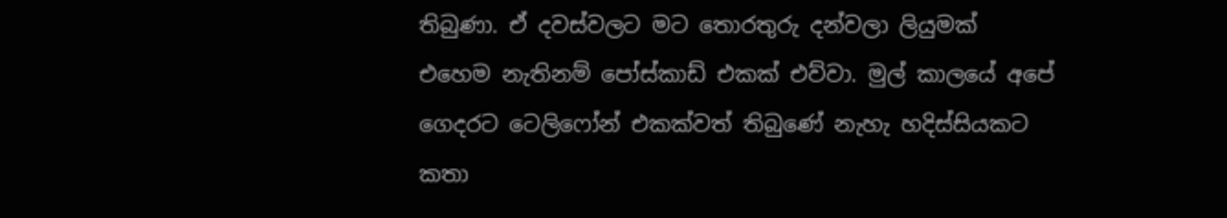තිබුණා. ඒ දවස්වලට මට තොරතුරු දන්වලා ලියුමක් එහෙම නැතිනම් පෝස්කාඩ් එකක් එව්වා. මුල් කාලයේ අපේ ගෙදරට ටෙලිෆෝන් එකක්වත් තිබුණේ නැහැ හදිස්සියකට කතා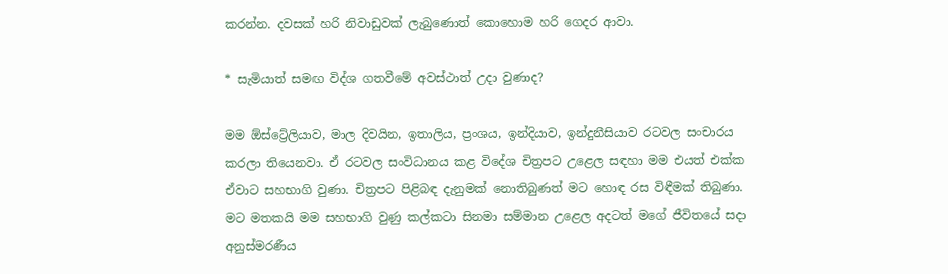කරන්න. දවසක් හරි නිවාඩුවක් ලැබුණොත් කොහොම හරි ගෙදර ආවා.

* සැමියාත් සමඟ විද්ශ ගතවීමේ අවස්ථාත් උදා වුණාද?

මම ඕස්ට්‍රේලියාව, මාල දිවයින, ඉතාලිය, ප්‍රංශය, ඉන්දියාව, ඉන්දුනීසියාව රටවල සංචාරය කරලා තියෙනවා. ඒ රටවල සංවිධානය කළ විදේශ චිත්‍රපට උළෙල සඳහා මම එයත් එක්ක ඒවාට සහභාගි වුණා. චිත්‍රපට පිළිබඳ දැනුමක් නොතිබුණත් මට හොඳ රස විඳීමක් තිබුණා. මට මතකයි මම සහභාගි වුණු කල්කටා සිනමා සම්මාන උළෙල අදටත් මගේ ජීවිතයේ සදා අනුස්මරණීය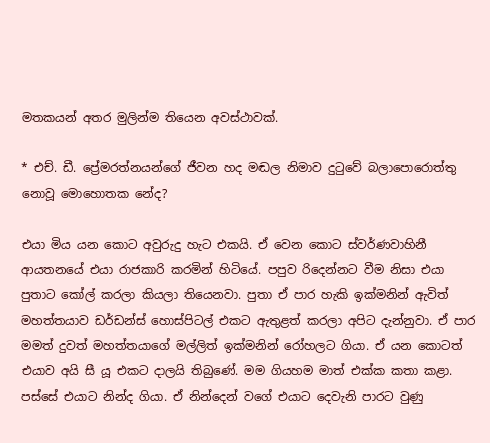මතකයන් අතර මුලින්ම තියෙන අවස්ථාවක්.

* එච්. ඩී. ප්‍රේමරත්නයන්ගේ ජීවන හද මඬල නිමාව දුටුවේ බලාපොරොත්තු නොවූ මොහොතක නේද?

එයා මිය යන කොට අවුරුදු හැට එකයි. ඒ වෙන කොට ස්වර්ණවාහිනී ආයතනයේ එයා රාජකාරි කරමින් හිටියේ. පපුව රිදෙන්නට වීම නිසා එයා පුතාට කෝල් කරලා කියලා තියෙනවා. පුතා ඒ පාර හැකි ඉක්මනින් ඇවිත් මහත්තයාව ඩර්ඩන්ස් හොස්පිටල් එකට ඇතුළත් කරලා අපිට දැන්නුවා. ඒ පාර මමත් දුවත් මහත්තයාගේ මල්ලිත් ඉක්මනින් රෝහලට ගියා. ඒ යන කොටත් එයාව අයි සී යූ එකට දාලයි තිබුණේ. මම ගියහම මාත් එක්ක කතා කළා. පස්සේ එයාට නින්ද ගියා. ඒ නින්දෙන් වගේ එයාට දෙවැනි පාරට වුණු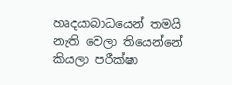හෘදයාබාධයෙන් තමයි නැති වෙලා තියෙන්නේ කියලා පරීක්ෂා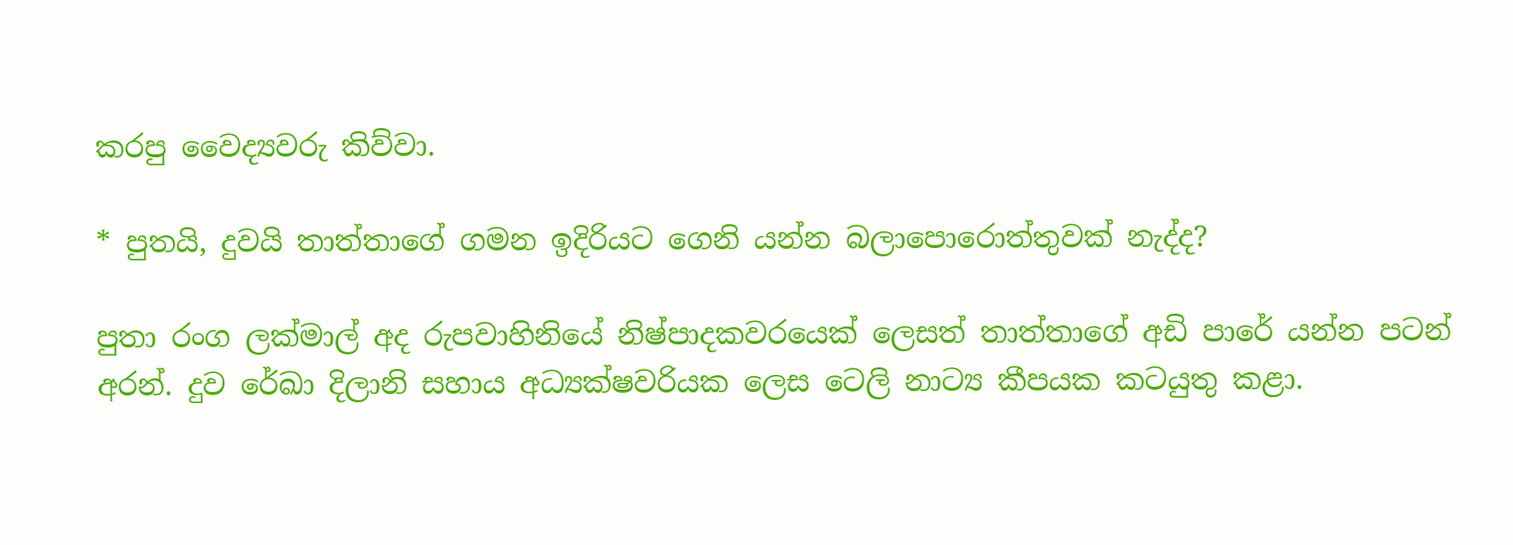කරපු වෛද්‍යවරු කිව්වා.

* පුතයි, දුවයි තාත්තාගේ ගමන ඉදිරියට ගෙනි යන්න බලාපොරොත්තුවක් නැද්ද?

පුතා රංග ලක්මාල් අද රුපවාහිනියේ නිෂ්පාදකවරයෙක් ලෙසත් තාත්තාගේ අඩි පාරේ යන්න පටන් අරන්. දුව රේඛා දිලානි සහාය අධ්‍යක්ෂවරියක ලෙස ටෙලි නාට්‍ය කීපයක කටයුතු කළා.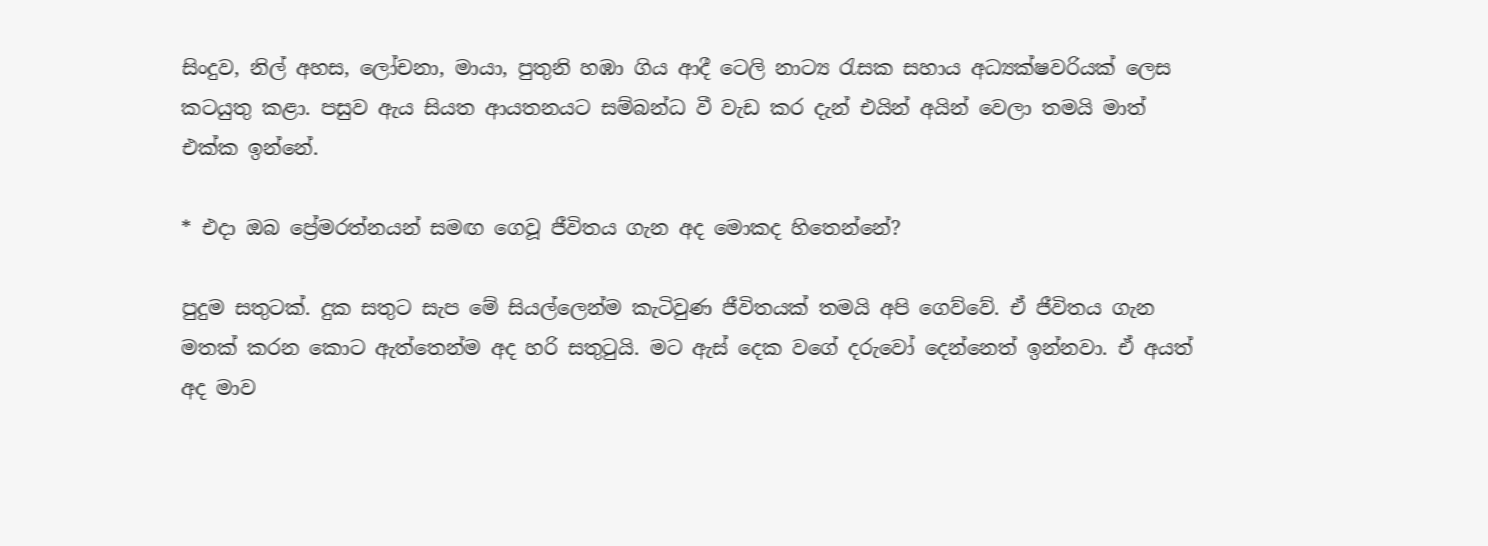සිංදුව, නිල් අහස, ලෝචනා, මායා, පුතුනි හඹා ගිය ආදී ටෙලි නාට්‍ය රැසක සහාය අධ්‍යක්ෂවරියක් ලෙස කටයුතු කළා. පසුව ඇය සියත ආයතනයට සම්බන්ධ වී වැඩ කර දැන් එයින් අයින් වෙලා තමයි මාත් එක්ක ඉන්නේ.

* එදා ඔබ ප්‍රේමරත්නයන් සමඟ ගෙවූ ජීවිතය ගැන අද මොකද හිතෙන්නේ?

පුදුම සතුටක්. දුක සතුට සැප මේ සියල්ලෙන්ම කැටිවුණ ජීවිතයක් තමයි අපි ගෙව්වේ. ඒ ජීවිතය ගැන මතක් කරන කොට ඇත්තෙන්ම අද හරි සතුටුයි. මට ඇස් දෙක වගේ දරුවෝ දෙන්නෙත් ඉන්නවා. ඒ අයත් අද මාව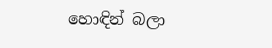හොඳින් බලා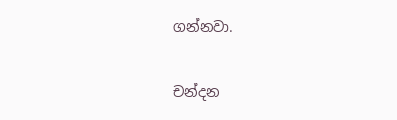ගන්නවා.

චන්දන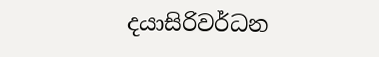දයාසිරිවර්ධන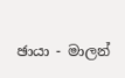ඡායා - මාලන්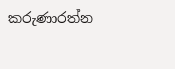කරුණාරත්න